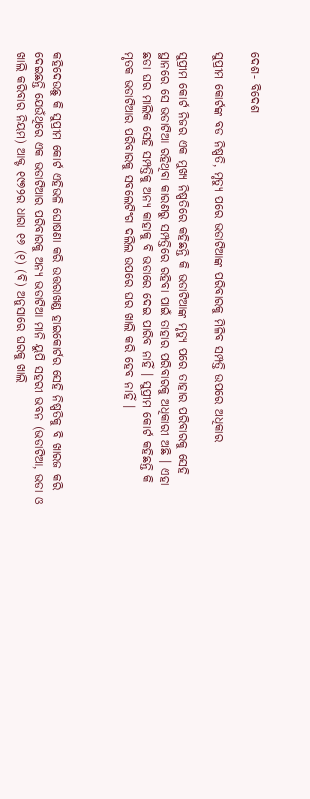ଦେଶ- ବିଦେଶ

ସୁପ୍ରୀମ କୋର୍ଟଙ୍କ ବଡ ନିଷ୍ପତି, ମୃତ୍ୟୁ ପରେ ଭଡାଟିଆଙ୍କ ପରିବାରକୁ ମିଳିବ ସମ୍ପତ୍ତି ଉପରେ ଅଧିକାର

ସୁପ୍ରୀମ କୋର୍ଟ ନିଜର ଏକ ମୁଖ୍ୟ ନିଷ୍ପତିରେ କହିଛନ୍ତି କି ଭଡାଟିଆଙ୍କ ମୃତ୍ୟୁ ପରେ ତାହାର ପରିବାରକୁ ସେହି ସ୍ଥାନରେ ସେ ଭଡାଟିଆ ରହିଥିବା କାରଣରୁ ସମ୍ପତ୍ତିରେ ରହିବା ପାଇଁ ତାହାର ପରିବାରକୁ ଅଧିକାରୀ ଅଛି । ଏହା ଛଡା ଘର ମାଲିକ ସେହି ସମ୍ପତ୍ତିକୁ ଅନ୍ୟ କାହାକୁ ବି ଭଡାରେ ଦେଇ ପାରିବ ନାହିଁ । ସୁପ୍ରୀମ କୋର୍ଟ କହିଛନ୍ତି କି ମୃତକ ଭଡାଟିଆର ପରିବାରକୁ ସବଲେଟିଂଗ ଦଲିଲ ଉପରେ ଘର ଖାଲି କରି ହେବ ନାହିଁ ।



କହିଦେଉଛୁ କି ସୁପ୍ରୀମ କୋର୍ଟ ଏହିଭଳି ଘୋଷଣା କରି ଉତ୍ତରାଖଣ୍ଡ ହାଇକୋର୍ଟର ସେହି ନିଷ୍ପତିକୁ ବି ଖାରଜ କରି ଦେଇଛନ୍ତି ଯେଉଁଥିରେ ଏକ ଭଡାଟିଆର ପରିବାରକୁ ଅନ୍ୟ ଭଡାଟିଆ ମାନି ୟୁପି ସହରୀ ଭବନ (ଭଡାଟିଆ, ଭଡା ଓ ଖାଲି କରିବାର ନିୟମ) ଆକ୍ଟ ୧୯୭୨ର ଧାରା ୧୬ (୧) (ବି) ଅନୁସାରେ ଘରକୁ ଖାଲି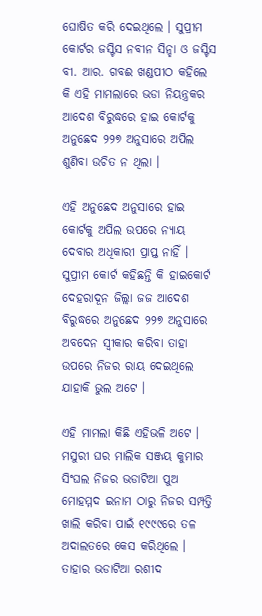ଘୋଷିତ କରି ଦେଇଥିଲେ । ସୁପ୍ରୀମ କୋର୍ଟର ଜସ୍ଟିସ ନବୀନ ସିନ୍ହା ଓ ଜସ୍ଟିସ ବୀ. ଆର. ଗବଈ ଖଣ୍ଡପୀଠ କହିଲେ କି ଏହି ମାମଲାରେ ଭଡା ନିୟନ୍ତ୍ରକର ଆଦେଶ ବିରୁଦ୍ଧରେ ହାଇ କୋର୍ଟକୁ ଅନୁଛେଦ ୨୨୭ ଅନୁସାରେ ଅପିଲ ଶୁଣିବା ଉଚିତ ନ ଥିଲା ।

ଏହି ଅନୁଛେଦ ଅନୁସାରେ ହାଇ କୋର୍ଟକୁ ଅପିଲ ଉପରେ ନ୍ୟାୟ ଦେବାର ଅଧିକାରୀ ପ୍ରାପ୍ତ ନାହିଁ । ସୁପ୍ରୀମ କୋର୍ଟ କହିଛନ୍ତି କି ହାଇକୋର୍ଟ ଦେହରାଦୂନ ଜିଲ୍ଲା ଜଜ ଆଦେଶ ବିରୁଦ୍ଧରେ ଅନୁଛେଦ ୨୨୭ ଅନୁସାରେ ଅବଦେନ ସ୍ଵୀକାର କରିବା ତାହା ଉପରେ ନିଜର ରାୟ ଦେଇଥିଲେ ଯାହାକି ଭୁଲ ଅଟେ ।

ଏହି ମାମଲା କିଛି ଏହିଭଳି ଅଟେ । ମସୁରୀ ଘର ମାଲିକ ସଞ୍ଜୟ କୁମାର ସିଂଘଲ ନିଜର ଭଡାଟିଆ ପୁଅ ମୋହମ୍ମଦ ଇନାମ ଠାରୁ ନିଜର ସମ୍ପତ୍ତି ଖାଲି କରିବା ପାଇଁ ୧୯୯୯ରେ ତଳ ଅଦାଲତରେ କେସ କରିଥିଲେ । ତାହାର ଭଡାଟିଆ ରଶୀଦ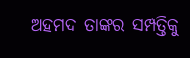ଅହମଦ ତାଙ୍କର ସମ୍ପତ୍ତିକୁ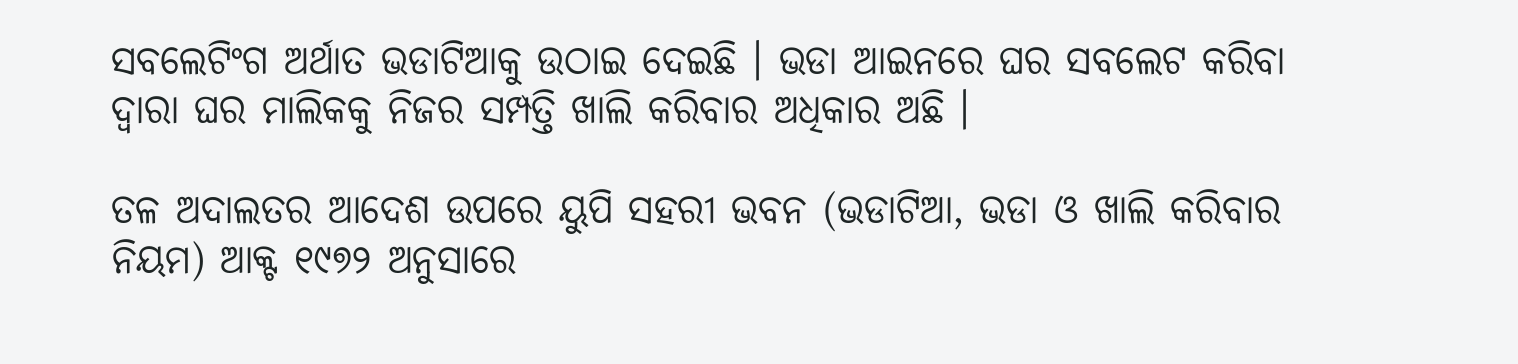ସବଲେଟିଂଗ ଅର୍ଥାତ ଭଡାଟିଆକୁ ଉଠାଇ ଦେଇଛି । ଭଡା ଆଇନରେ ଘର ସବଲେଟ କରିବା ଦ୍ଵାରା ଘର ମାଲିକକୁ ନିଜର ସମ୍ପତ୍ତି ଖାଲି କରିବାର ଅଧିକାର ଅଛି ।

ତଳ ଅଦାଲତର ଆଦେଶ ଉପରେ ୟୁପି ସହରୀ ଭବନ (ଭଡାଟିଆ, ଭଡା ଓ ଖାଲି କରିବାର ନିୟମ) ଆକ୍ଟ ୧୯୭୨ ଅନୁସାରେ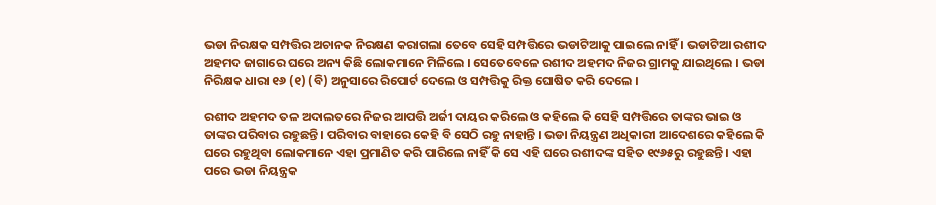ଭଡା ନିରକ୍ଷକ ସମ୍ପତ୍ତିର ଅଚାନକ ନିରକ୍ଷଣ କରାଗଲା ତେବେ ସେହି ସମ୍ପତ୍ତିରେ ଭଡାଟିଆକୁ ପାଇଲେ ନାହିଁ । ଭଡାଟିଆ ରଶୀଦ ଅହମଦ ଜାଗାରେ ଘରେ ଅନ୍ୟ କିଛି ଲୋକମାନେ ମିଳିଲେ । ସେତେବେଳେ ରଶୀଦ ଅହମଦ ନିଜର ଗ୍ରାମକୁ ଯାଇଥିଲେ । ଭଡା ନିରିକ୍ଷକ ଧାରା ୧୬ (୧) (ବି) ଅନୁସାରେ ରିପୋର୍ଟ ଦେଲେ ଓ ସମ୍ପତ୍ତିକୁ ରିକ୍ତ ଘୋଷିତ କରି ଦେଲେ ।

ରଶୀଦ ଅହମଦ ତଳ ଅଦାଲତରେ ନିଜର ଆପତ୍ତି ଅର୍ଜୀ ଦାୟର କରିଲେ ଓ କହିଲେ କି ସେହି ସମ୍ପତ୍ତିରେ ତାଙ୍କର ଭାଇ ଓ ତାଙ୍କର ପରିବାର ରହୁଛନ୍ତି । ପରିବାର ବାହାରେ କେହି ବି ସେଠି ରହୁ ନାହାନ୍ତି । ଭଡା ନିୟନ୍ତ୍ରଣ ଅଧିକାରୀ ଆଦେଶରେ କହିଲେ କି ଘରେ ରହୁଥିବା ଲୋକମାନେ ଏହା ପ୍ରମାଣିତ କରି ପାରିଲେ ନାହିଁ କି ସେ ଏହି ଘରେ ରଶୀଦଙ୍କ ସହିତ ୧୯୬୫ରୁ ରହୁଛନ୍ତି । ଏହା ପରେ ଭଡା ନିୟନ୍ତ୍ରକ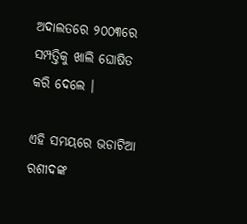ଅଦାଲତରେ ୨୦୦୩ରେ ସମ୍ପତ୍ତିକୁ ଖାଲି ଘୋଷିତ କରି ଦେଲେ ।

ଏହି ସମୟରେ ଭଡାଟିଆ ରଶୀଦଙ୍କ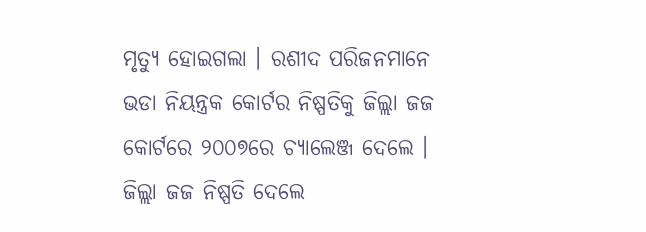ମୃତ୍ୟୁ ହୋଇଗଲା । ରଶୀଦ ପରିଜନମାନେ ଭଡା ନିୟନ୍ତ୍ରକ କୋର୍ଟର ନିଷ୍ପତିକୁ ଜିଲ୍ଲା ଜଜ କୋର୍ଟରେ ୨୦୦୭ରେ ଚ୍ୟାଲେଞ୍ଜ ଦେଲେ । ଜିଲ୍ଲା ଜଜ ନିଷ୍ପତି ଦେଲେ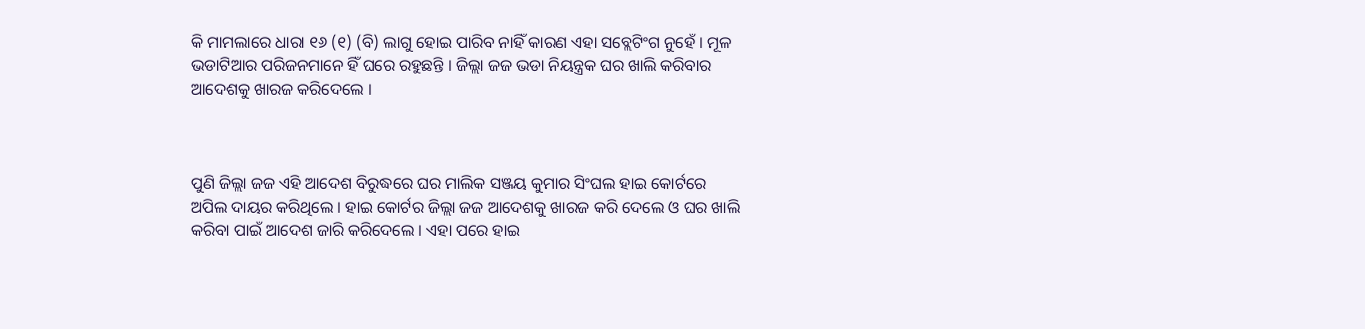କି ମାମଲାରେ ଧାରା ୧୬ (୧) (ବି) ଲାଗୁ ହୋଇ ପାରିବ ନାହିଁ କାରଣ ଏହା ସବ୍ଲେଟିଂଗ ନୁହେଁ । ମୂଳ ଭଡାଟିଆର ପରିଜନମାନେ ହିଁ ଘରେ ରହୁଛନ୍ତି । ଜିଲ୍ଲା ଜଜ ଭଡା ନିୟନ୍ତ୍ରକ ଘର ଖାଲି କରିବାର ଆଦେଶକୁ ଖାରଜ କରିଦେଲେ ।



ପୁଣି ଜିଲ୍ଲା ଜଜ ଏହି ଆଦେଶ ବିରୁଦ୍ଧରେ ଘର ମାଲିକ ସଞ୍ଜୟ କୁମାର ସିଂଘଲ ହାଇ କୋର୍ଟରେ ଅପିଲ ଦାୟର କରିଥିଲେ । ହାଇ କୋର୍ଟର ଜିଲ୍ଲା ଜଜ ଆଦେଶକୁ ଖାରଜ କରି ଦେଲେ ଓ ଘର ଖାଲି କରିବା ପାଇଁ ଆଦେଶ ଜାରି କରିଦେଲେ । ଏହା ପରେ ହାଇ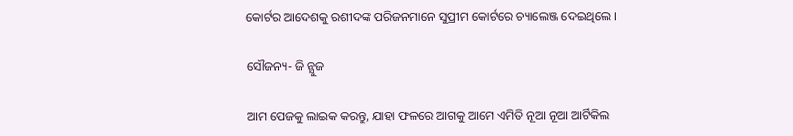କୋର୍ଟର ଆଦେଶକୁ ରଶୀଦଙ୍କ ପରିଜନମାନେ ସୁପ୍ରୀମ କୋର୍ଟରେ ଚ୍ୟାଲେଞ୍ଜ ଦେଇଥିଲେ ।

ସୌଜନ୍ୟ- ଜି ନ୍ଯୁଜ

ଆମ ପେଜକୁ ଲାଇକ କରନ୍ତୁ, ଯାହା ଫଳରେ ଆଗକୁ ଆମେ ଏମିତି ନୂଆ ନୂଆ ଆର୍ଟିକିଲ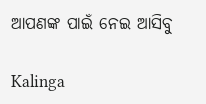ଆପଣଙ୍କ ପାଇଁ ନେଇ ଆସିବୁ

Kalinga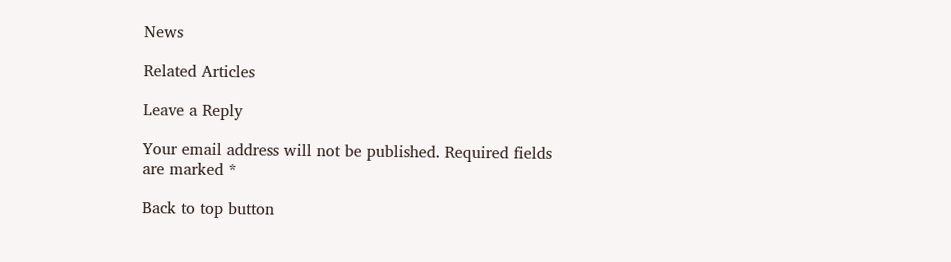News

Related Articles

Leave a Reply

Your email address will not be published. Required fields are marked *

Back to top button